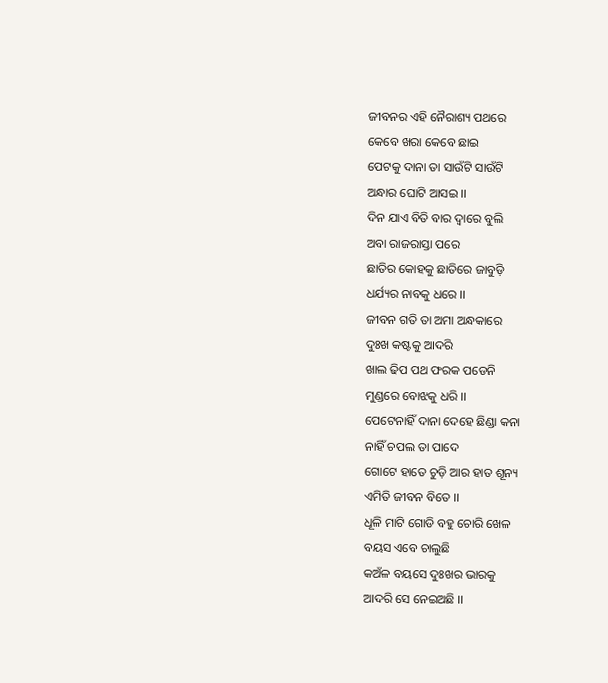ଜୀବନର ଏହି ନୈରାଶ୍ୟ ପଥରେ
କେବେ ଖରା କେବେ ଛାଇ
ପେଟକୁ ଦାନା ତା ସାଉଁଟି ସାଉଁଟି
ଅନ୍ଧାର ଘୋଟି ଆସଇ ।।
ଦିନ ଯାଏ ବିତି ବାର ଦ୍ୱାରେ ବୁଲି
ଅବା ରାଜରାସ୍ତା ପରେ
ଛାତିର କୋହକୁ ଛାତିରେ ଜାବୁଡ଼ି
ଧର୍ଯ୍ୟର ନାବକୁ ଧରେ ।।
ଜୀବନ ଗତି ତା ଅମା ଅନ୍ଧକାରେ
ଦୁଃଖ କଷ୍ଟକୁ ଆଦରି
ଖାଲ ଢିପ ପଥ ଫରକ ପଡେନି
ମୁଣ୍ଡରେ ବୋଝକୁ ଧରି ।।
ପେଟେନାହିଁ ଦାନା ଦେହେ ଛିଣ୍ଡା କନା
ନାହିଁ ଚପଲ ତା ପାଦେ
ଗୋଟେ ହାତେ ଚୁଡ଼ି ଆର ହାତ ଶୂନ୍ୟ
ଏମିତି ଜୀବନ ବିତେ ।।
ଧୂଳି ମାଟି ଗୋଡି ବହୁ ଚୋରି ଖେଳ
ବୟସ ଏବେ ଚାଲୁଛି
କଅଁଳ ବୟସେ ଦୁଃଖର ଭାରକୁ
ଆଦରି ସେ ନେଇଅଛି ।।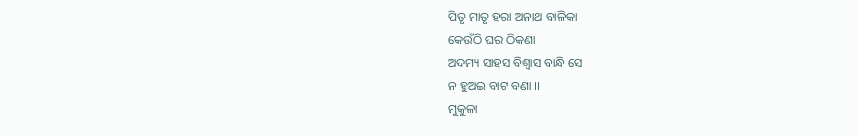ପିତୃ ମାତୃ ହରା ଅନାଥ ବାଳିକା
କେଉଁଠି ଘର ଠିକଣା
ଅଦମ୍ୟ ସାହସ ବିଶ୍ୱାସ ବାନ୍ଧି ସେ
ନ ହୁଅଇ ବାଟ ବଣା ।।
ମୁକୁଳା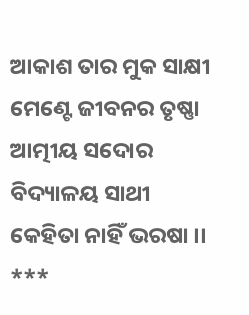ଆକାଶ ତାର ମୁକ ସାକ୍ଷୀ
ମେଣ୍ଟେ ଜୀବନର ତୃଷ୍ଣା
ଆତ୍ମୀୟ ସଦୋର ବିଦ୍ୟାଳୟ ସାଥୀ
କେହିତା ନାହିଁ ଭରଷା ।।
***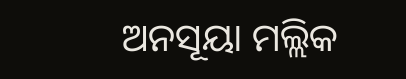ଅନସୂୟା ମଲ୍ଲିକ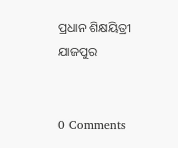ପ୍ରଧାନ ଶିକ୍ଷୟିତ୍ରୀ
ଯାଜପୁର


0 Comments